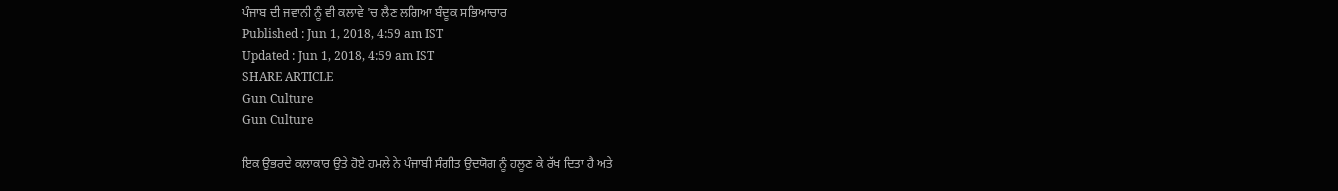ਪੰਜਾਬ ਦੀ ਜਵਾਨੀ ਨੂੰ ਵੀ ਕਲਾਵੇ 'ਚ ਲੈਣ ਲਗਿਆ ਬੰਦੂਕ ਸਭਿਆਚਾਰ
Published : Jun 1, 2018, 4:59 am IST
Updated : Jun 1, 2018, 4:59 am IST
SHARE ARTICLE
Gun Culture
Gun Culture

ਇਕ ਉਭਰਦੇ ਕਲਾਕਾਰ ਉਤੇ ਹੋਏ ਹਮਲੇ ਨੇ ਪੰਜਾਬੀ ਸੰਗੀਤ ਉਦਯੋਗ ਨੂੰ ਹਲੂਣ ਕੇ ਰੱਖ ਦਿਤਾ ਹੈ ਅਤੇ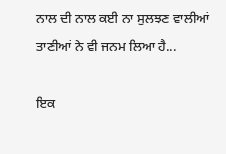ਨਾਲ ਦੀ ਨਾਲ ਕਈ ਨਾ ਸੁਲਝਣ ਵਾਲੀਆਂ ਤਾਣੀਆਂ ਨੇ ਵੀ ਜਨਮ ਲਿਆ ਹੈ...

ਇਕ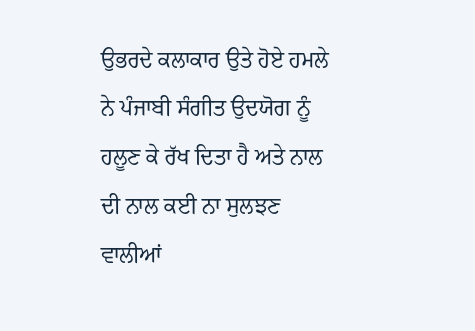ਉਭਰਦੇ ਕਲਾਕਾਰ ਉਤੇ ਹੋਏ ਹਮਲੇ ਨੇ ਪੰਜਾਬੀ ਸੰਗੀਤ ਉਦਯੋਗ ਨੂੰ ਹਲੂਣ ਕੇ ਰੱਖ ਦਿਤਾ ਹੈ ਅਤੇ ਨਾਲ ਦੀ ਨਾਲ ਕਈ ਨਾ ਸੁਲਝਣ ਵਾਲੀਆਂ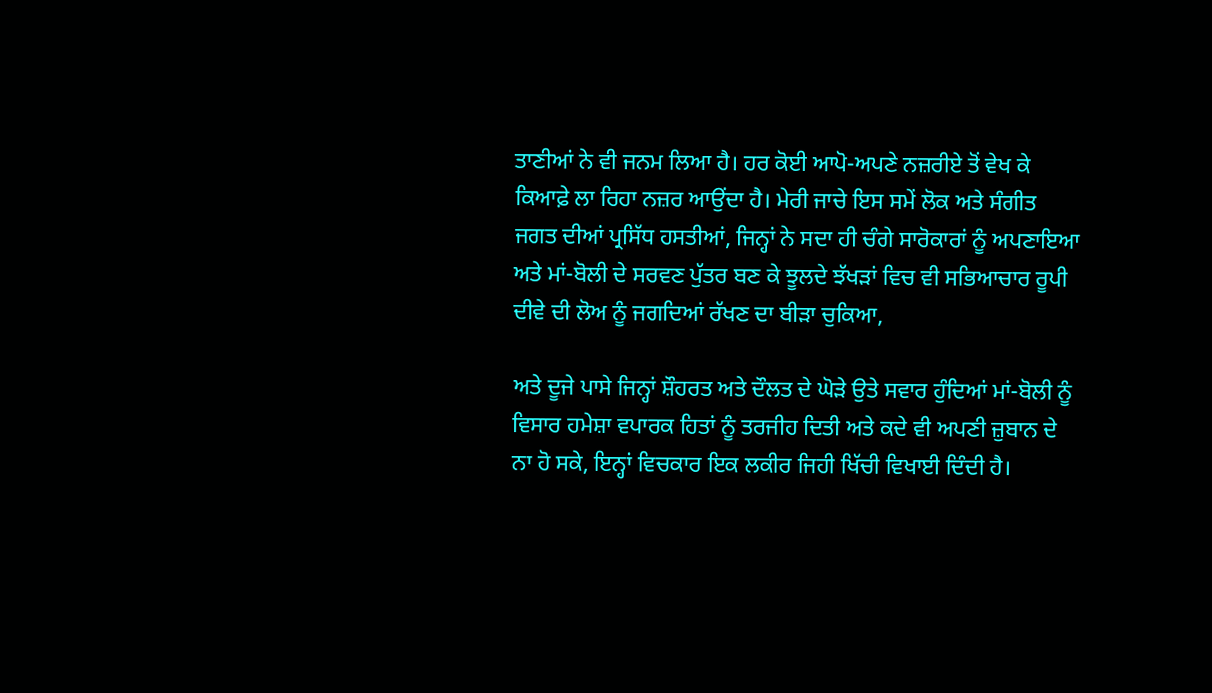ਤਾਣੀਆਂ ਨੇ ਵੀ ਜਨਮ ਲਿਆ ਹੈ। ਹਰ ਕੋਈ ਆਪੋ-ਅਪਣੇ ਨਜ਼ਰੀਏ ਤੋਂ ਵੇਖ ਕੇ ਕਿਆਫ਼ੇ ਲਾ ਰਿਹਾ ਨਜ਼ਰ ਆਉਂਦਾ ਹੈ। ਮੇਰੀ ਜਾਚੇ ਇਸ ਸਮੇਂ ਲੋਕ ਅਤੇ ਸੰਗੀਤ ਜਗਤ ਦੀਆਂ ਪ੍ਰਸਿੱਧ ਹਸਤੀਆਂ, ਜਿਨ੍ਹਾਂ ਨੇ ਸਦਾ ਹੀ ਚੰਗੇ ਸਾਰੋਕਾਰਾਂ ਨੂੰ ਅਪਣਾਇਆ ਅਤੇ ਮਾਂ-ਬੋਲੀ ਦੇ ਸਰਵਣ ਪੁੱਤਰ ਬਣ ਕੇ ਝੂਲਦੇ ਝੱਖੜਾਂ ਵਿਚ ਵੀ ਸਭਿਆਚਾਰ ਰੂਪੀ ਦੀਵੇ ਦੀ ਲੋਅ ਨੂੰ ਜਗਦਿਆਂ ਰੱਖਣ ਦਾ ਬੀੜਾ ਚੁਕਿਆ,

ਅਤੇ ਦੂਜੇ ਪਾਸੇ ਜਿਨ੍ਹਾਂ ਸ਼ੌਹਰਤ ਅਤੇ ਦੌਲਤ ਦੇ ਘੋੜੇ ਉਤੇ ਸਵਾਰ ਹੁੰਦਿਆਂ ਮਾਂ-ਬੋਲੀ ਨੂੰ ਵਿਸਾਰ ਹਮੇਸ਼ਾ ਵਪਾਰਕ ਹਿਤਾਂ ਨੂੰ ਤਰਜੀਹ ਦਿਤੀ ਅਤੇ ਕਦੇ ਵੀ ਅਪਣੀ ਜ਼ੁਬਾਨ ਦੇ ਨਾ ਹੋ ਸਕੇ, ਇਨ੍ਹਾਂ ਵਿਚਕਾਰ ਇਕ ਲਕੀਰ ਜਿਹੀ ਖਿੱਚੀ ਵਿਖਾਈ ਦਿੰਦੀ ਹੈ।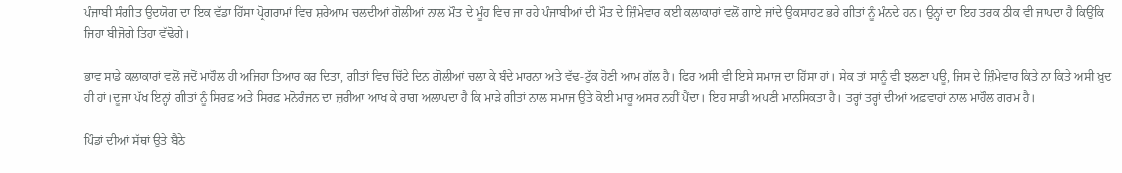ਪੰਜਾਬੀ ਸੰਗੀਤ ਉਦਯੋਗ ਦਾ ਇਕ ਵੱਡਾ ਹਿੱਸਾ ਪ੍ਰੋਗਰਾਮਾਂ ਵਿਚ ਸ਼ਰੇਆਮ ਚਲਦੀਆਂ ਗੋਲੀਆਂ ਨਾਲ ਮੌਤ ਦੇ ਮੂੰਹ ਵਿਚ ਜਾ ਰਹੇ ਪੰਜਾਬੀਆਂ ਦੀ ਮੌਤ ਦੇ ਜ਼ਿੰਮੇਵਾਰ ਕਈ ਕਲਾਕਾਰਾਂ ਵਲੋਂ ਗਾਏ ਜਾਂਦੇ ਉਕਸਾਹਟ ਭਰੇ ਗੀਤਾਂ ਨੂੰ ਮੰਨਦੇ ਹਨ। ਉਨ੍ਹਾਂ ਦਾ ਇਹ ਤਰਕ ਠੀਕ ਵੀ ਜਾਪਦਾ ਹੈ ਕਿਉਂਕਿ ਜਿਹਾ ਬੀਜੋਗੇ ਤਿਹਾ ਵੱਢੋਗੇ।

ਭਾਵ ਸਾਡੇ ਕਲਾਕਾਰਾਂ ਵਲੋਂ ਜਦੋਂ ਮਾਹੌਲ ਹੀ ਅਜਿਹਾ ਤਿਆਰ ਕਰ ਦਿਤਾ, ਗੀਤਾਂ ਵਿਚ ਚਿੱਟੇ ਦਿਨ ਗੋਲੀਆਂ ਚਲਾ ਕੇ ਬੰਦੇ ਮਾਰਨਾ ਅਤੇ ਵੱਢ-ਟੁੱਕ ਹੋਣੀ ਆਮ ਗੱਲ ਹੈ। ਫਿਰ ਅਸੀ ਵੀ ਇਸੇ ਸਮਾਜ ਦਾ ਹਿੱਸਾ ਹਾਂ। ਸੇਕ ਤਾਂ ਸਾਨੂੰ ਵੀ ਝਲਣਾ ਪਊ, ਜਿਸ ਦੇ ਜ਼ਿੰਮੇਵਾਰ ਕਿਤੇ ਨਾ ਕਿਤੇ ਅਸੀ ਖ਼ੁਦ ਹੀ ਹਾਂ।ਦੂਜਾ ਪੱਖ ਇਨ੍ਹਾਂ ਗੀਤਾਂ ਨੂੰ ਸਿਰਫ਼ ਅਤੇ ਸਿਰਫ਼ ਮਨੋਰੰਜਨ ਦਾ ਜ਼ਰੀਆ ਆਖ ਕੇ ਰਾਗ ਅਲਾਪਦਾ ਹੈ ਕਿ ਮਾੜੇ ਗੀਤਾਂ ਨਾਲ ਸਮਾਜ ਉਤੇ ਕੋਈ ਮਾਰੂ ਅਸਰ ਨਹੀਂ ਪੈਂਦਾ। ਇਹ ਸਾਡੀ ਅਪਣੀ ਮਾਨਸਿਕਤਾ ਹੈ। ਤਰ੍ਹਾਂ ਤਰ੍ਹਾਂ ਦੀਆਂ ਅਫ਼ਵਾਹਾਂ ਨਾਲ ਮਾਹੌਲ ਗਰਮ ਹੈ।

ਪਿੰਡਾਂ ਦੀਆਂ ਸੱਥਾਂ ਉਤੇ ਬੈਠੇ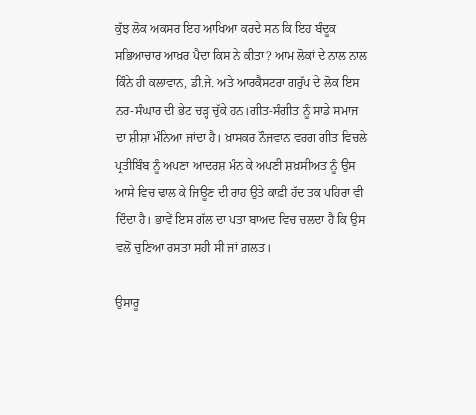ਕੁੱਝ ਲੋਕ ਅਕਸਰ ਇਹ ਆਖਿਆ ਕਰਦੇ ਸਨ ਕਿ ਇਹ ਬੰਦੂਕ ਸਭਿਆਚਾਰ ਆਖ਼ਰ ਪੈਦਾ ਕਿਸ ਨੇ ਕੀਤਾ? ਆਮ ਲੋਕਾਂ ਦੇ ਨਾਲ ਨਾਲ ਕਿੰਨੇ ਹੀ ਕਲਾਵਾਨ, ਡੀ.ਜੇ. ਅਤੇ ਆਰਕੈਸਟਰਾ ਗਰੁੱਪ ਦੇ ਲੋਕ ਇਸ ਨਰ-ਸੰਘਾਰ ਦੀ ਭੇਟ ਚੜ੍ਹ ਚੁੱਕੇ ਹਨ।ਗੀਤ-ਸੰਗੀਤ ਨੂੰ ਸਾਡੇ ਸਮਾਜ ਦਾ ਸ਼ੀਸ਼ਾ ਮੰਨਿਆ ਜਾਂਦਾ ਹੈ। ਖ਼ਾਸਕਰ ਨੌਜਵਾਨ ਵਰਗ ਗੀਤ ਵਿਚਲੇ ਪ੍ਰਤੀਬਿੰਬ ਨੂੰ ਅਪਣਾ ਆਦਰਸ਼ ਮੰਨ ਕੇ ਅਪਣੀ ਸ਼ਖ਼ਸੀਅਤ ਨੂੰ ਉਸ ਆਸੇ ਵਿਚ ਢਾਲ ਕੇ ਜਿਊਣ ਦੀ ਰਾਹ ਉਤੇ ਕਾਫ਼ੀ ਹੱਦ ਤਕ ਪਹਿਰਾ ਵੀ ਦਿੰਦਾ ਹੈ। ਭਾਵੇਂ ਇਸ ਗੱਲ ਦਾ ਪਤਾ ਬਾਅਦ ਵਿਚ ਚਲਦਾ ਹੈ ਕਿ ਉਸ ਵਲੋਂ ਚੁਣਿਆ ਰਸਤਾ ਸਹੀ ਸੀ ਜਾਂ ਗ਼ਲਤ।

ਉਸਾਰੂ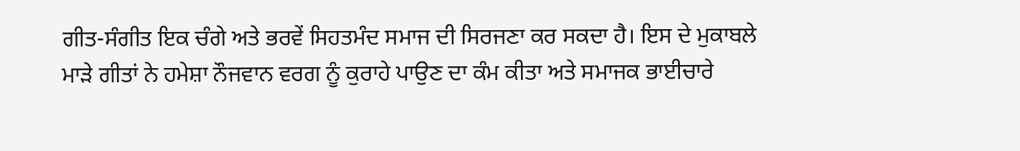ਗੀਤ-ਸੰਗੀਤ ਇਕ ਚੰਗੇ ਅਤੇ ਭਰਵੇਂ ਸਿਹਤਮੰਦ ਸਮਾਜ ਦੀ ਸਿਰਜਣਾ ਕਰ ਸਕਦਾ ਹੈ। ਇਸ ਦੇ ਮੁਕਾਬਲੇ ਮਾੜੇ ਗੀਤਾਂ ਨੇ ਹਮੇਸ਼ਾ ਨੌਜਵਾਨ ਵਰਗ ਨੂੰ ਕੁਰਾਹੇ ਪਾਉਣ ਦਾ ਕੰਮ ਕੀਤਾ ਅਤੇ ਸਮਾਜਕ ਭਾਈਚਾਰੇ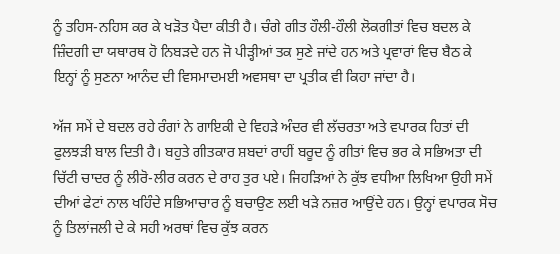ਨੂੰ ਤਹਿਸ-ਨਹਿਸ ਕਰ ਕੇ ਖੜੋਤ ਪੈਦਾ ਕੀਤੀ ਹੈ। ਚੰਗੇ ਗੀਤ ਹੌਲੀ-ਹੌਲੀ ਲੋਕਗੀਤਾਂ ਵਿਚ ਬਦਲ ਕੇ ਜ਼ਿੰਦਗੀ ਦਾ ਯਥਾਰਥ ਹੋ ਨਿਬੜਦੇ ਹਨ ਜੋ ਪੀੜ੍ਹੀਆਂ ਤਕ ਸੁਣੇ ਜਾਂਦੇ ਹਨ ਅਤੇ ਪ੍ਰਵਾਰਾਂ ਵਿਚ ਬੈਠ ਕੇ ਇਨ੍ਹਾਂ ਨੂੰ ਸੁਣਨਾ ਆਨੰਦ ਦੀ ਵਿਸਮਾਦਮਈ ਅਵਸਥਾ ਦਾ ਪ੍ਰਤੀਕ ਵੀ ਕਿਹਾ ਜਾਂਦਾ ਹੈ।

ਅੱਜ ਸਮੇਂ ਦੇ ਬਦਲ ਰਹੇ ਰੰਗਾਂ ਨੇ ਗਾਇਕੀ ਦੇ ਵਿਹੜੇ ਅੰਦਰ ਵੀ ਲੱਚਰਤਾ ਅਤੇ ਵਪਾਰਕ ਹਿਤਾਂ ਦੀ ਫੁਲਝੜੀ ਬਾਲ ਦਿਤੀ ਹੈ। ਬਹੁਤੇ ਗੀਤਕਾਰ ਸ਼ਬਦਾਂ ਰਾਹੀਂ ਬਰੂਦ ਨੂੰ ਗੀਤਾਂ ਵਿਚ ਭਰ ਕੇ ਸਭਿਅਤਾ ਦੀ ਚਿੱਟੀ ਚਾਦਰ ਨੂੰ ਲੀਰੋ-ਲੀਰ ਕਰਨ ਦੇ ਰਾਹ ਤੁਰ ਪਏ। ਜਿਹੜਿਆਂ ਨੇ ਕੁੱਝ ਵਧੀਆ ਲਿਖਿਆ ਉਹੀ ਸਮੇਂ ਦੀਆਂ ਫੇਟਾਂ ਨਾਲ ਖਹਿੰਦੇ ਸਭਿਆਚਾਰ ਨੂੰ ਬਚਾਉਣ ਲਈ ਖੜੇ ਨਜ਼ਰ ਆਉਂਦੇ ਹਨ। ਉਨ੍ਹਾਂ ਵਪਾਰਕ ਸੋਚ ਨੂੰ ਤਿਲਾਂਜਲੀ ਦੇ ਕੇ ਸਹੀ ਅਰਥਾਂ ਵਿਚ ਕੁੱਝ ਕਰਨ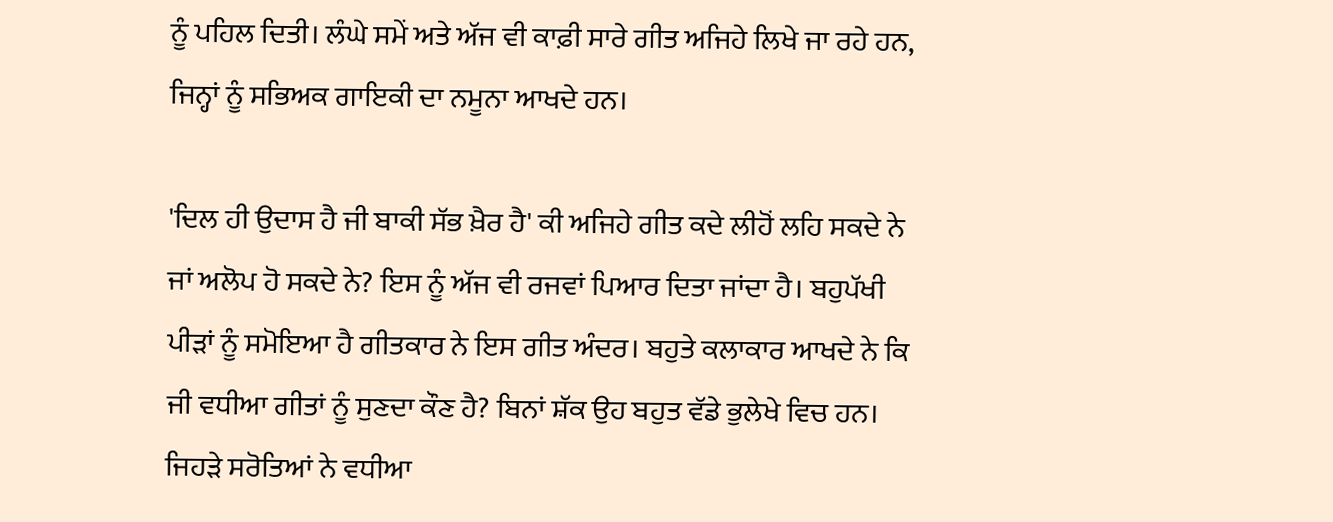ਨੂੰ ਪਹਿਲ ਦਿਤੀ। ਲੰਘੇ ਸਮੇਂ ਅਤੇ ਅੱਜ ਵੀ ਕਾਫ਼ੀ ਸਾਰੇ ਗੀਤ ਅਜਿਹੇ ਲਿਖੇ ਜਾ ਰਹੇ ਹਨ, ਜਿਨ੍ਹਾਂ ਨੂੰ ਸਭਿਅਕ ਗਾਇਕੀ ਦਾ ਨਮੂਨਾ ਆਖਦੇ ਹਨ।

'ਦਿਲ ਹੀ ਉਦਾਸ ਹੈ ਜੀ ਬਾਕੀ ਸੱਭ ਖ਼ੈਰ ਹੈ' ਕੀ ਅਜਿਹੇ ਗੀਤ ਕਦੇ ਲੀਹੋਂ ਲਹਿ ਸਕਦੇ ਨੇ ਜਾਂ ਅਲੋਪ ਹੋ ਸਕਦੇ ਨੇ? ਇਸ ਨੂੰ ਅੱਜ ਵੀ ਰਜਵਾਂ ਪਿਆਰ ਦਿਤਾ ਜਾਂਦਾ ਹੈ। ਬਹੁਪੱਖੀ ਪੀੜਾਂ ਨੂੰ ਸਮੋਇਆ ਹੈ ਗੀਤਕਾਰ ਨੇ ਇਸ ਗੀਤ ਅੰਦਰ। ਬਹੁਤੇ ਕਲਾਕਾਰ ਆਖਦੇ ਨੇ ਕਿ ਜੀ ਵਧੀਆ ਗੀਤਾਂ ਨੂੰ ਸੁਣਦਾ ਕੌਣ ਹੈ? ਬਿਨਾਂ ਸ਼ੱਕ ਉਹ ਬਹੁਤ ਵੱਡੇ ਭੁਲੇਖੇ ਵਿਚ ਹਨ। ਜਿਹੜੇ ਸਰੋਤਿਆਂ ਨੇ ਵਧੀਆ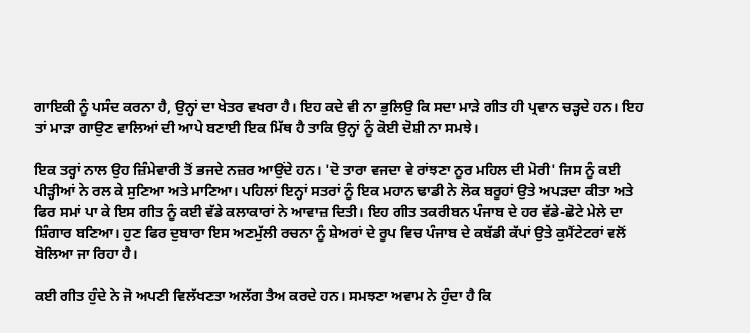ਗਾਇਕੀ ਨੂੰ ਪਸੰਦ ਕਰਨਾ ਹੈ, ਉਨ੍ਹਾਂ ਦਾ ਖੇਤਰ ਵਖਰਾ ਹੈ। ਇਹ ਕਦੇ ਵੀ ਨਾ ਭੁਲਿਉ ਕਿ ਸਦਾ ਮਾੜੇ ਗੀਤ ਹੀ ਪ੍ਰਵਾਨ ਚੜ੍ਹਦੇ ਹਨ। ਇਹ ਤਾਂ ਮਾੜਾ ਗਾਉਣ ਵਾਲਿਆਂ ਦੀ ਆਪੇ ਬਣਾਈ ਇਕ ਮਿੱਥ ਹੈ ਤਾਕਿ ਉਨ੍ਹਾਂ ਨੂੰ ਕੋਈ ਦੋਸ਼ੀ ਨਾ ਸਮਝੇ।

ਇਕ ਤਰ੍ਹਾਂ ਨਾਲ ਉਹ ਜ਼ਿੰਮੇਵਾਰੀ ਤੋਂ ਭਜਦੇ ਨਜ਼ਰ ਆਉਂਦੇ ਹਨ। 'ਦੋ ਤਾਰਾ ਵਜਦਾ ਵੇ ਰਾਂਝਣਾ ਨੂਰ ਮਹਿਲ ਦੀ ਮੋਰੀ' ਜਿਸ ਨੂੰ ਕਈ ਪੀੜ੍ਹੀਆਂ ਨੇ ਰਲ ਕੇ ਸੁਣਿਆ ਅਤੇ ਮਾਣਿਆ। ਪਹਿਲਾਂ ਇਨ੍ਹਾਂ ਸਤਰਾਂ ਨੂੰ ਇਕ ਮਹਾਨ ਢਾਡੀ ਨੇ ਲੋਕ ਬਰੂਹਾਂ ਉਤੇ ਅਪੜਦਾ ਕੀਤਾ ਅਤੇ ਫਿਰ ਸਮਾਂ ਪਾ ਕੇ ਇਸ ਗੀਤ ਨੂੰ ਕਈ ਵੱਡੇ ਕਲਾਕਾਰਾਂ ਨੇ ਆਵਾਜ਼ ਦਿਤੀ। ਇਹ ਗੀਤ ਤਕਰੀਬਨ ਪੰਜਾਬ ਦੇ ਹਰ ਵੱਡੇ-ਛੋਟੇ ਮੇਲੇ ਦਾ ਸ਼ਿੰਗਾਰ ਬਣਿਆ। ਹੁਣ ਫਿਰ ਦੁਬਾਰਾ ਇਸ ਅਣਮੁੱਲੀ ਰਚਨਾ ਨੂੰ ਸ਼ੇਅਰਾਂ ਦੇ ਰੂਪ ਵਿਚ ਪੰਜਾਬ ਦੇ ਕਬੱਡੀ ਕੱਪਾਂ ਉਤੇ ਕੁਮੈਂਟੇਟਰਾਂ ਵਲੋਂ ਬੋਲਿਆ ਜਾ ਰਿਹਾ ਹੈ।

ਕਈ ਗੀਤ ਹੁੰਦੇ ਨੇ ਜੋ ਅਪਣੀ ਵਿਲੱਖਣਤਾ ਅਲੱਗ ਤੈਅ ਕਰਦੇ ਹਨ। ਸਮਝਣਾ ਅਵਾਮ ਨੇ ਹੁੰਦਾ ਹੈ ਕਿ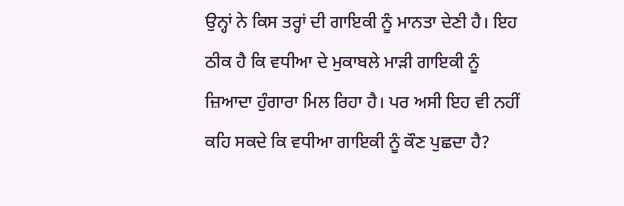ਉਨ੍ਹਾਂ ਨੇ ਕਿਸ ਤਰ੍ਹਾਂ ਦੀ ਗਾਇਕੀ ਨੂੰ ਮਾਨਤਾ ਦੇਣੀ ਹੈ। ਇਹ ਠੀਕ ਹੈ ਕਿ ਵਧੀਆ ਦੇ ਮੁਕਾਬਲੇ ਮਾੜੀ ਗਾਇਕੀ ਨੂੰ ਜ਼ਿਆਦਾ ਹੁੰਗਾਰਾ ਮਿਲ ਰਿਹਾ ਹੈ। ਪਰ ਅਸੀ ਇਹ ਵੀ ਨਹੀਂ ਕਹਿ ਸਕਦੇ ਕਿ ਵਧੀਆ ਗਾਇਕੀ ਨੂੰ ਕੌਣ ਪੁਛਦਾ ਹੈ?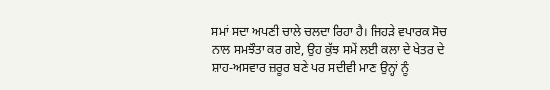ਸਮਾਂ ਸਦਾ ਅਪਣੀ ਚਾਲੇ ਚਲਦਾ ਰਿਹਾ ਹੈ। ਜਿਹੜੇ ਵਪਾਰਕ ਸੋਚ ਨਾਲ ਸਮਝੌਤਾ ਕਰ ਗਏ, ਉਹ ਕੁੱਝ ਸਮੇਂ ਲਈ ਕਲਾ ਦੇ ਖੇਤਰ ਦੇ ਸ਼ਾਹ-ਅਸਵਾਰ ਜ਼ਰੂਰ ਬਣੇ ਪਰ ਸਦੀਵੀ ਮਾਣ ਉਨ੍ਹਾਂ ਨੂੰ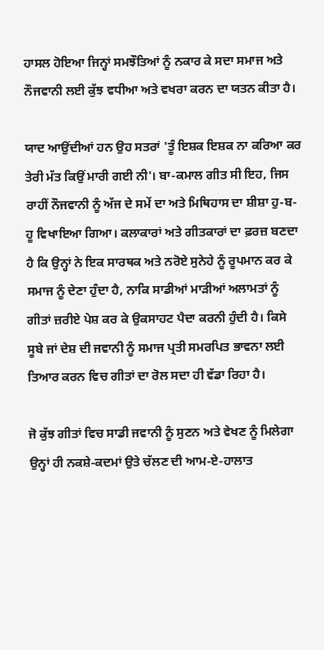ਹਾਸਲ ਹੋਇਆ ਜਿਨ੍ਹਾਂ ਸਮਝੌਤਿਆਂ ਨੂੰ ਨਕਾਰ ਕੇ ਸਦਾ ਸਮਾਜ ਅਤੇ ਨੌਜਵਾਨੀ ਲਈ ਕੁੱਝ ਵਧੀਆ ਅਤੇ ਵਖਰਾ ਕਰਨ ਦਾ ਯਤਨ ਕੀਤਾ ਹੈ।

ਯਾਦ ਆਉਂਦੀਆਂ ਹਨ ਉਹ ਸਤਰਾਂ 'ਤੂੰ ਇਸ਼ਕ ਇਸ਼ਕ ਨਾ ਕਰਿਆ ਕਰ ਤੇਰੀ ਮੱਤ ਕਿਉਂ ਮਾਰੀ ਗਈ ਨੀ'। ਬਾ-ਕਮਾਲ ਗੀਤ ਸੀ ਇਹ, ਜਿਸ ਰਾਹੀਂ ਨੌਜਵਾਨੀ ਨੂੰ ਅੱਜ ਦੇ ਸਮੇਂ ਦਾ ਅਤੇ ਮਿਥਿਹਾਸ ਦਾ ਸ਼ੀਸ਼ਾ ਹੁ-ਬ-ਹੂ ਵਿਖਾਇਆ ਗਿਆ। ਕਲਾਕਾਰਾਂ ਅਤੇ ਗੀਤਕਾਰਾਂ ਦਾ ਫ਼ਰਜ਼ ਬਣਦਾ ਹੈ ਕਿ ਉਨ੍ਹਾਂ ਨੇ ਇਕ ਸਾਰਥਕ ਅਤੇ ਨਰੋਏ ਸੁਨੇਹੇ ਨੂੰ ਰੂਪਮਾਨ ਕਰ ਕੇ ਸਮਾਜ ਨੂੰ ਦੇਣਾ ਹੁੰਦਾ ਹੈ, ਨਾਕਿ ਸਾਡੀਆਂ ਮਾੜੀਆਂ ਅਲਾਮਤਾਂ ਨੂੰ ਗੀਤਾਂ ਜ਼ਰੀਏ ਪੇਸ਼ ਕਰ ਕੇ ਉਕਸਾਹਟ ਪੈਦਾ ਕਰਨੀ ਹੁੰਦੀ ਹੈ। ਕਿਸੇ ਸੂਬੇ ਜਾਂ ਦੇਸ਼ ਦੀ ਜਵਾਨੀ ਨੂੰ ਸਮਾਜ ਪ੍ਰਤੀ ਸਮਰਪਿਤ ਭਾਵਨਾ ਲਈ ਤਿਆਰ ਕਰਨ ਵਿਚ ਗੀਤਾਂ ਦਾ ਰੋਲ ਸਦਾ ਹੀ ਵੱਡਾ ਰਿਹਾ ਹੈ।

ਜੋ ਕੁੱਝ ਗੀਤਾਂ ਵਿਚ ਸਾਡੀ ਜਵਾਨੀ ਨੂੰ ਸੁਣਨ ਅਤੇ ਵੇਖਣ ਨੂੰ ਮਿਲੇਗਾ ਉਨ੍ਹਾਂ ਹੀ ਨਕਸ਼ੇ-ਕਦਮਾਂ ਉਤੇ ਚੱਲਣ ਦੀ ਆਮ-ਏ-ਹਾਲਾਤ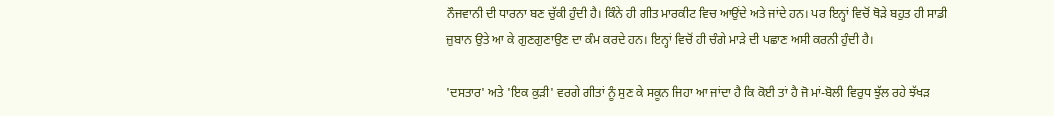ਨੌਜਵਾਨੀ ਦੀ ਧਾਰਨਾ ਬਣ ਚੁੱਕੀ ਹੁੰਦੀ ਹੈ। ਕਿੰਨੇ ਹੀ ਗੀਤ ਮਾਰਕੀਟ ਵਿਚ ਆਉਂਦੇ ਅਤੇ ਜਾਂਦੇ ਹਨ। ਪਰ ਇਨ੍ਹਾਂ ਵਿਚੋਂ ਥੋੜੇ ਬਹੁਤ ਹੀ ਸਾਡੀ ਜ਼ੁਬਾਨ ਉਤੇ ਆ ਕੇ ਗੁਣਗੁਣਾਉਣ ਦਾ ਕੰਮ ਕਰਦੇ ਹਨ। ਇਨ੍ਹਾਂ ਵਿਚੋਂ ਹੀ ਚੰਗੇ ਮਾੜੇ ਦੀ ਪਛਾਣ ਅਸੀ ਕਰਨੀ ਹੁੰਦੀ ਹੈ।

'ਦਸਤਾਰ' ਅਤੇ 'ਇਕ ਕੁੜੀ' ਵਰਗੇ ਗੀਤਾਂ ਨੂੰ ਸੁਣ ਕੇ ਸਕੂਨ ਜਿਹਾ ਆ ਜਾਂਦਾ ਹੈ ਕਿ ਕੋਈ ਤਾਂ ਹੈ ਜੋ ਮਾਂ-ਬੋਲੀ ਵਿਰੁਧ ਝੁੱਲ ਰਹੇ ਝੱਖੜ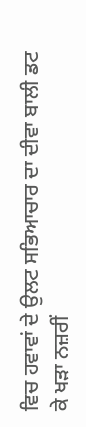ਵਿਚ ਹਵਾਵਾਂ ਦੇ ਉਲਟ ਸਭਿਆਚਾਰ ਦਾ ਦੀਵਾ ਬਾਲੀ ਡਟ ਕੇ ਖੜਾ ਨਜ਼ਰੀਂ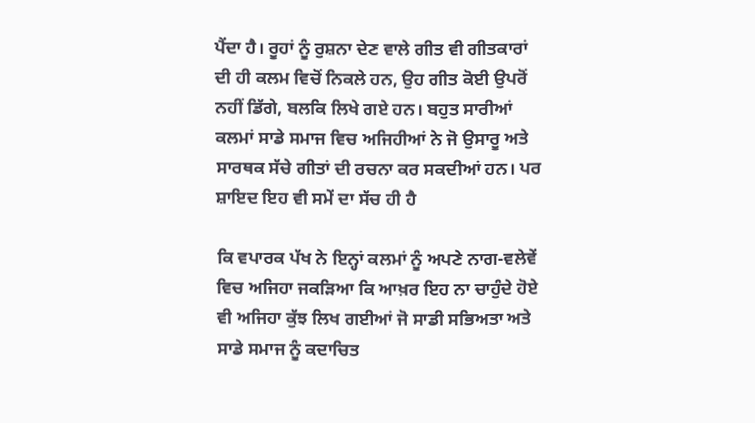ਪੈਂਦਾ ਹੈ। ਰੂਹਾਂ ਨੂੰ ਰੁਸ਼ਨਾ ਦੇਣ ਵਾਲੇ ਗੀਤ ਵੀ ਗੀਤਕਾਰਾਂ ਦੀ ਹੀ ਕਲਮ ਵਿਚੋਂ ਨਿਕਲੇ ਹਨ, ਉਹ ਗੀਤ ਕੋਈ ਉਪਰੋਂ ਨਹੀਂ ਡਿੱਗੇ, ਬਲਕਿ ਲਿਖੇ ਗਏ ਹਨ। ਬਹੁਤ ਸਾਰੀਆਂ ਕਲਮਾਂ ਸਾਡੇ ਸਮਾਜ ਵਿਚ ਅਜਿਹੀਆਂ ਨੇ ਜੋ ਉਸਾਰੂ ਅਤੇ ਸਾਰਥਕ ਸੱਚੇ ਗੀਤਾਂ ਦੀ ਰਚਨਾ ਕਰ ਸਕਦੀਆਂ ਹਨ। ਪਰ ਸ਼ਾਇਦ ਇਹ ਵੀ ਸਮੇਂ ਦਾ ਸੱਚ ਹੀ ਹੈ

ਕਿ ਵਪਾਰਕ ਪੱਖ ਨੇ ਇਨ੍ਹਾਂ ਕਲਮਾਂ ਨੂੰ ਅਪਣੇ ਨਾਗ-ਵਲੇਵੇਂ ਵਿਚ ਅਜਿਹਾ ਜਕੜਿਆ ਕਿ ਆਖ਼ਰ ਇਹ ਨਾ ਚਾਹੁੰਦੇ ਹੋਏ ਵੀ ਅਜਿਹਾ ਕੁੱਝ ਲਿਖ ਗਈਆਂ ਜੋ ਸਾਡੀ ਸਭਿਅਤਾ ਅਤੇ ਸਾਡੇ ਸਮਾਜ ਨੂੰ ਕਦਾਚਿਤ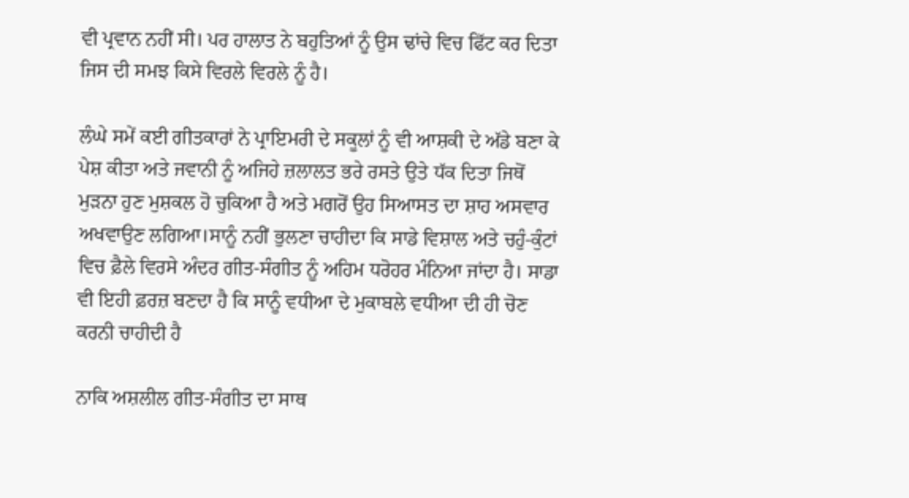ਵੀ ਪ੍ਰਵਾਨ ਨਹੀਂ ਸੀ। ਪਰ ਹਾਲਾਤ ਨੇ ਬਹੁਤਿਆਂ ਨੂੰ ਉਸ ਢਾਂਚੇ ਵਿਚ ਫਿੱਟ ਕਰ ਦਿਤਾ ਜਿਸ ਦੀ ਸਮਝ ਕਿਸੇ ਵਿਰਲੇ ਵਿਰਲੇ ਨੂੰ ਹੈ।

ਲੰਘੇ ਸਮੇਂ ਕਈ ਗੀਤਕਾਰਾਂ ਨੇ ਪ੍ਰਾਇਮਰੀ ਦੇ ਸਕੂਲਾਂ ਨੂੰ ਵੀ ਆਸ਼ਕੀ ਦੇ ਅੱਡੇ ਬਣਾ ਕੇ ਪੇਸ਼ ਕੀਤਾ ਅਤੇ ਜਵਾਨੀ ਨੂੰ ਅਜਿਹੇ ਜ਼ਲਾਲਤ ਭਰੇ ਰਸਤੇ ਉਤੇ ਧੱਕ ਦਿਤਾ ਜਿਥੋਂ ਮੁੜਨਾ ਹੁਣ ਮੁਸ਼ਕਲ ਹੋ ਚੁਕਿਆ ਹੈ ਅਤੇ ਮਗਰੋਂ ਉਹ ਸਿਆਸਤ ਦਾ ਸ਼ਾਹ ਅਸਵਾਰ ਅਖਵਾਉਣ ਲਗਿਆ।ਸਾਨੂੰ ਨਹੀਂ ਭੁਲਣਾ ਚਾਹੀਦਾ ਕਿ ਸਾਡੇ ਵਿਸ਼ਾਲ ਅਤੇ ਚਹੁੰ-ਕੁੰਟਾਂ ਵਿਚ ਫ਼ੈਲੇ ਵਿਰਸੇ ਅੰਦਰ ਗੀਤ-ਸੰਗੀਤ ਨੂੰ ਅਹਿਮ ਧਰੋਹਰ ਮੰਨਿਆ ਜਾਂਦਾ ਹੈ। ਸਾਡਾ ਵੀ ਇਹੀ ਫ਼ਰਜ਼ ਬਣਦਾ ਹੈ ਕਿ ਸਾਨੂੰ ਵਧੀਆ ਦੇ ਮੁਕਾਬਲੇ ਵਧੀਆ ਦੀ ਹੀ ਚੋਣ ਕਰਨੀ ਚਾਹੀਦੀ ਹੈ

ਨਾਕਿ ਅਸ਼ਲੀਲ ਗੀਤ-ਸੰਗੀਤ ਦਾ ਸਾਥ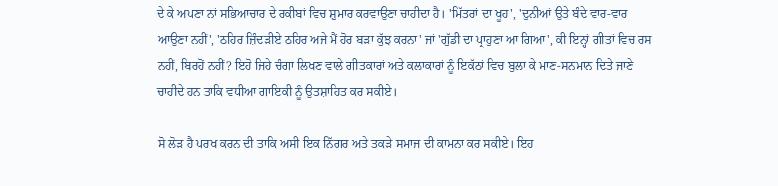ਦੇ ਕੇ ਅਪਣਾ ਨਾਂ ਸਭਿਆਚਾਰ ਦੇ ਰਕੀਬਾਂ ਵਿਚ ਸ਼ੁਮਾਰ ਕਰਵਾਉਣਾ ਚਾਹੀਦਾ ਹੈ। 'ਮਿੱਤਰਾਂ ਦਾ ਖੂਹ', 'ਦੁਨੀਆਂ ਉਤੇ ਬੰਦੇ ਵਾਰ-ਵਾਰ ਆਉਣਾ ਨਹੀਂ', 'ਠਹਿਰ ਜ਼ਿੰਦੜੀਏ ਠਹਿਰ ਅਜੇ ਮੈਂ ਹੋਰ ਬੜਾ ਕੁੱਝ ਕਰਨਾ' ਜਾਂ 'ਗੁੱਡੀ ਦਾ ਪ੍ਰਾਹੁਣਾ ਆ ਗਿਆ', ਕੀ ਇਨ੍ਹਾਂ ਗੀਤਾਂ ਵਿਚ ਰਸ ਨਹੀਂ, ਬਿਰਹੋਂ ਨਹੀਂ? ਇਹੋ ਜਿਹੇ ਚੰਗਾ ਲਿਖਣ ਵਾਲੇ ਗੀਤਕਾਰਾਂ ਅਤੇ ਕਲਾਕਾਰਾਂ ਨੂੰ ਇਕੱਠਾਂ ਵਿਚ ਬੁਲਾ ਕੇ ਮਾਣ-ਸਨਮਾਨ ਦਿਤੇ ਜਾਣੇ ਚਾਹੀਦੇ ਹਨ ਤਾਕਿ ਵਧੀਆ ਗਾਇਕੀ ਨੂੰ ਉਤਸ਼ਾਹਿਤ ਕਰ ਸਕੀਏ।

ਸੋ ਲੋੜ ਹੈ ਪਰਖ ਕਰਨ ਦੀ ਤਾਕਿ ਅਸੀ ਇਕ ਨਿੱਗਰ ਅਤੇ ਤਕੜੇ ਸਮਾਜ ਦੀ ਕਾਮਨਾ ਕਰ ਸਕੀਏ। ਇਹ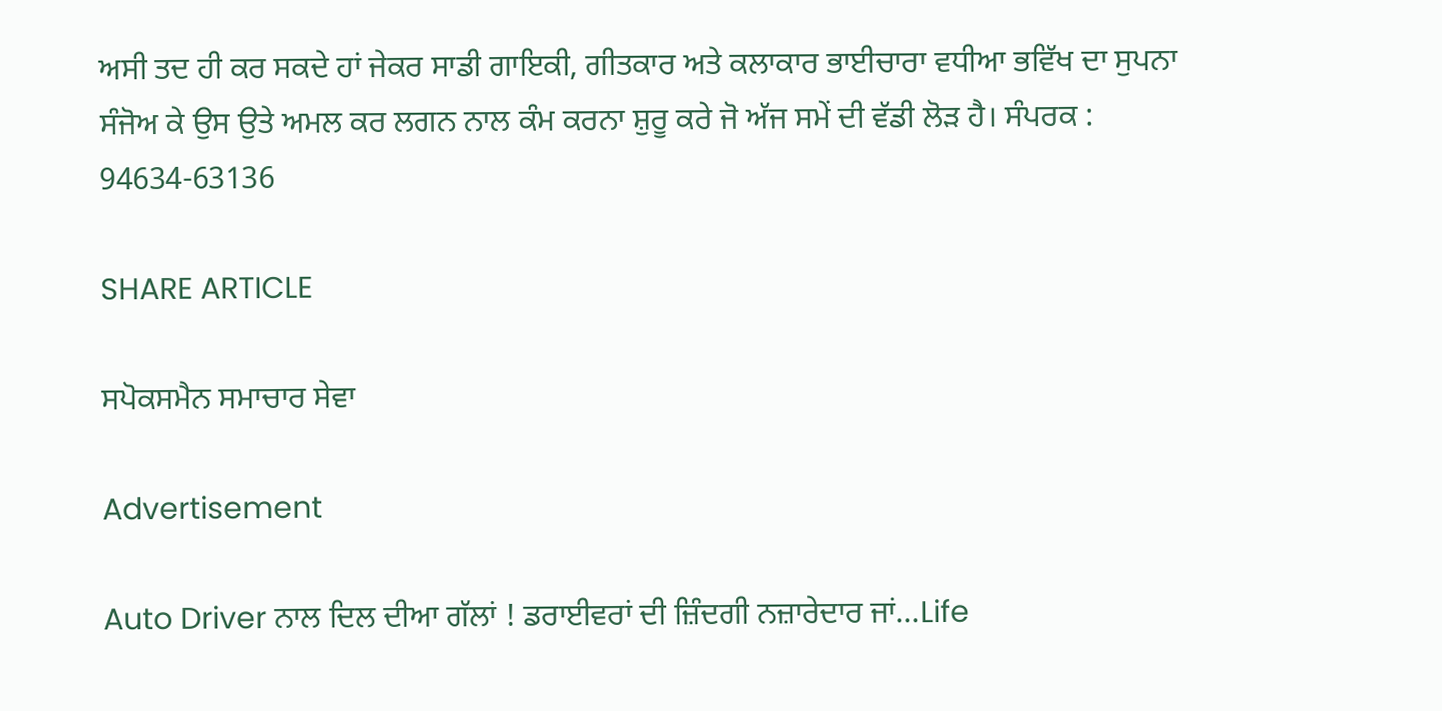ਅਸੀ ਤਦ ਹੀ ਕਰ ਸਕਦੇ ਹਾਂ ਜੇਕਰ ਸਾਡੀ ਗਾਇਕੀ, ਗੀਤਕਾਰ ਅਤੇ ਕਲਾਕਾਰ ਭਾਈਚਾਰਾ ਵਧੀਆ ਭਵਿੱਖ ਦਾ ਸੁਪਨਾ ਸੰਜੋਅ ਕੇ ਉਸ ਉਤੇ ਅਮਲ ਕਰ ਲਗਨ ਨਾਲ ਕੰਮ ਕਰਨਾ ਸ਼ੁਰੂ ਕਰੇ ਜੋ ਅੱਜ ਸਮੇਂ ਦੀ ਵੱਡੀ ਲੋੜ ਹੈ। ਸੰਪਰਕ : 94634-63136

SHARE ARTICLE

ਸਪੋਕਸਮੈਨ ਸਮਾਚਾਰ ਸੇਵਾ

Advertisement

Auto Driver ਨਾਲ ਦਿਲ ਦੀਆ ਗੱਲਾਂ ! ਡਰਾਈਵਰਾਂ ਦੀ ਜ਼ਿੰਦਗੀ ਨਜ਼ਾਰੇਦਾਰ ਜਾਂ…Life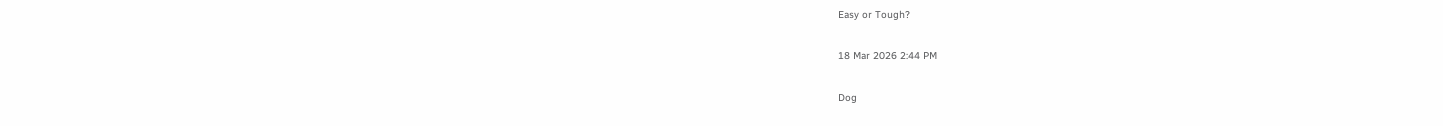Easy or Tough?

18 Mar 2026 2:44 PM

Dog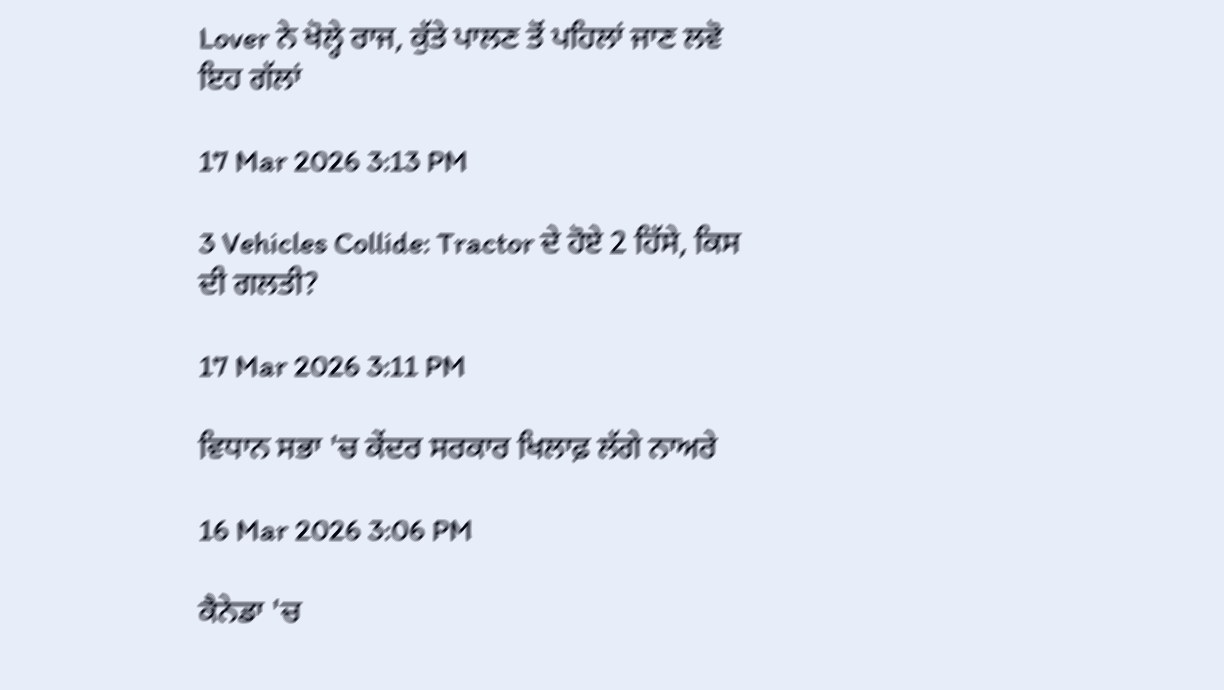Lover ਨੇ ਖੋਲ੍ਹੇ ਰਾਜ, ਕੁੱਤੇ ਪਾਲਣ ਤੋਂ ਪਹਿਲਾਂ ਜਾਣ ਲਵੋ ਇਹ ਗੱਲਾਂ

17 Mar 2026 3:13 PM

3 Vehicles Collide: Tractor ਦੇ ਹੋਏ 2 ਹਿੱਸੇ, ਕਿਸ ਦੀ ਗਲਤੀ?

17 Mar 2026 3:11 PM

ਵਿਧਾਨ ਸਭਾ 'ਚ ਕੇਂਦਰ ਸਰਕਾਰ ਖਿਲਾਫ਼ ਲੱਗੇ ਨਾਅਰੇ

16 Mar 2026 3:06 PM

ਕੈਨੇਡਾ 'ਚ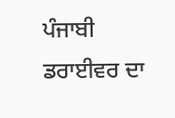ਪੰਜਾਬੀ ਡਰਾਈਵਰ ਦਾ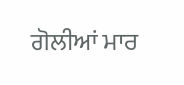ਗੋਲੀਆਂ ਮਾਰ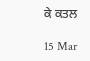ਕੇ ਕਤਲ

15 Mar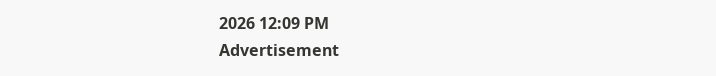2026 12:09 PM
Advertisement